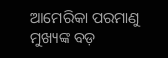ଆମେରିକା ପରମାଣୁ ମୁଖ୍ୟଙ୍କ ବଡ଼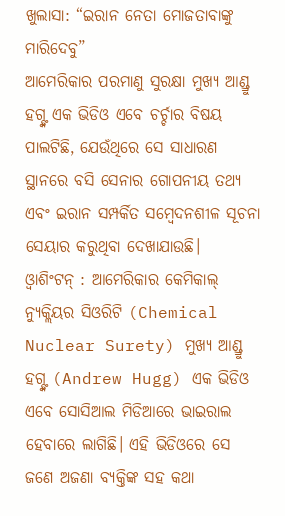ଖୁଲାସା: “ଇରାନ ନେତା ମୋଜତାବାଙ୍କୁ ମାରିଦେବୁ”
ଆମେରିକାର ପରମାଣୁ ସୁରକ୍ଷା ମୁଖ୍ୟ ଆଣ୍ଡ୍ରୁ ହଗ୍ଙ୍କ ଏକ ଭିଡିଓ ଏବେ ଚର୍ଚ୍ଚାର ବିଷୟ ପାଲଟିଛି, ଯେଉଁଥିରେ ସେ ସାଧାରଣ ସ୍ଥାନରେ ବସି ସେନାର ଗୋପନୀୟ ତଥ୍ୟ ଏବଂ ଇରାନ ସମ୍ପର୍କିତ ସମ୍ବେଦନଶୀଳ ସୂଚନା ସେୟାର କରୁଥିବା ଦେଖାଯାଉଛି।
ଓ୍ୱାଶିଂଟନ୍ : ଆମେରିକାର କେମିକାଲ୍ ନ୍ୟୁକ୍ଲିୟର ସିଓରିଟି (Chemical Nuclear Surety) ମୁଖ୍ୟ ଆଣ୍ଡ୍ରୁ ହଗ୍ଙ୍କ (Andrew Hugg) ଏକ ଭିଡିଓ ଏବେ ସୋସିଆଲ ମିଡିଆରେ ଭାଇରାଲ ହେବାରେ ଲାଗିଛି। ଏହି ଭିଡିଓରେ ସେ ଜଣେ ଅଜଣା ବ୍ୟକ୍ତିଙ୍କ ସହ କଥା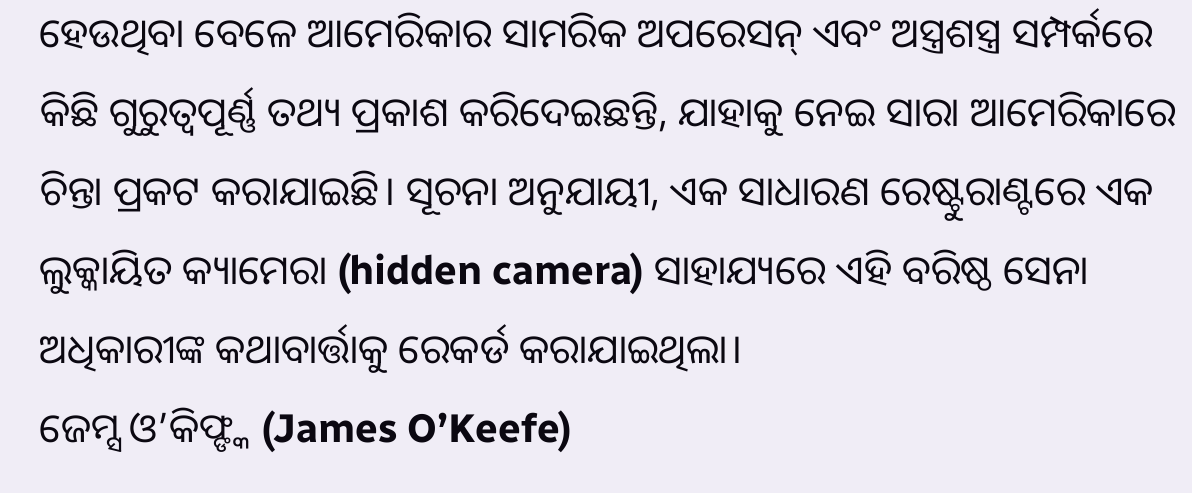ହେଉଥିବା ବେଳେ ଆମେରିକାର ସାମରିକ ଅପରେସନ୍ ଏବଂ ଅସ୍ତ୍ରଶସ୍ତ୍ର ସମ୍ପର୍କରେ କିଛି ଗୁରୁତ୍ୱପୂର୍ଣ୍ଣ ତଥ୍ୟ ପ୍ରକାଶ କରିଦେଇଛନ୍ତି, ଯାହାକୁ ନେଇ ସାରା ଆମେରିକାରେ ଚିନ୍ତା ପ୍ରକଟ କରାଯାଇଛି। ସୂଚନା ଅନୁଯାୟୀ, ଏକ ସାଧାରଣ ରେଷ୍ଟୁରାଣ୍ଟରେ ଏକ ଲୁକ୍କାୟିତ କ୍ୟାମେରା (hidden camera) ସାହାଯ୍ୟରେ ଏହି ବରିଷ୍ଠ ସେନା ଅଧିକାରୀଙ୍କ କଥାବାର୍ତ୍ତାକୁ ରେକର୍ଡ କରାଯାଇଥିଲା।
ଜେମ୍ସ ଓ’କିଫ୍ଙ୍କ (James O’Keefe)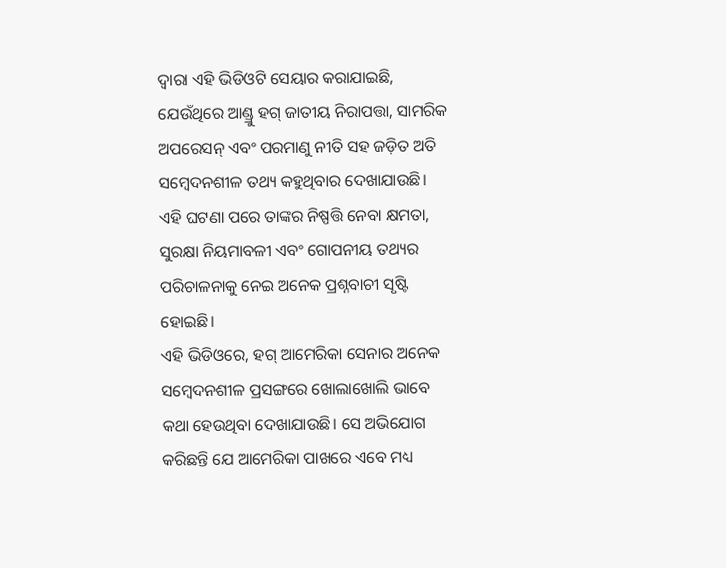ଦ୍ୱାରା ଏହି ଭିଡିଓଟି ସେୟାର କରାଯାଇଛି, ଯେଉଁଥିରେ ଆଣ୍ଡ୍ରୁ ହଗ୍ ଜାତୀୟ ନିରାପତ୍ତା, ସାମରିକ ଅପରେସନ୍ ଏବଂ ପରମାଣୁ ନୀତି ସହ ଜଡ଼ିତ ଅତି ସମ୍ବେଦନଶୀଳ ତଥ୍ୟ କହୁଥିବାର ଦେଖାଯାଉଛି। ଏହି ଘଟଣା ପରେ ତାଙ୍କର ନିଷ୍ପତ୍ତି ନେବା କ୍ଷମତା, ସୁରକ୍ଷା ନିୟମାବଳୀ ଏବଂ ଗୋପନୀୟ ତଥ୍ୟର ପରିଚାଳନାକୁ ନେଇ ଅନେକ ପ୍ରଶ୍ନବାଚୀ ସୃଷ୍ଟି ହୋଇଛି।
ଏହି ଭିଡିଓରେ, ହଗ୍ ଆମେରିକା ସେନାର ଅନେକ ସମ୍ବେଦନଶୀଳ ପ୍ରସଙ୍ଗରେ ଖୋଲାଖୋଲି ଭାବେ କଥା ହେଉଥିବା ଦେଖାଯାଉଛି। ସେ ଅଭିଯୋଗ କରିଛନ୍ତି ଯେ ଆମେରିକା ପାଖରେ ଏବେ ମଧ୍ୟ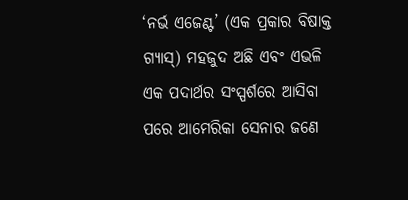‘ନର୍ଭ ଏଜେଣ୍ଟ’ (ଏକ ପ୍ରକାର ବିଷାକ୍ତ ଗ୍ୟାସ୍) ମହଜୁଦ ଅଛି ଏବଂ ଏଭଳି ଏକ ପଦାର୍ଥର ସଂସ୍ପର୍ଶରେ ଆସିବା ପରେ ଆମେରିକା ସେନାର ଜଣେ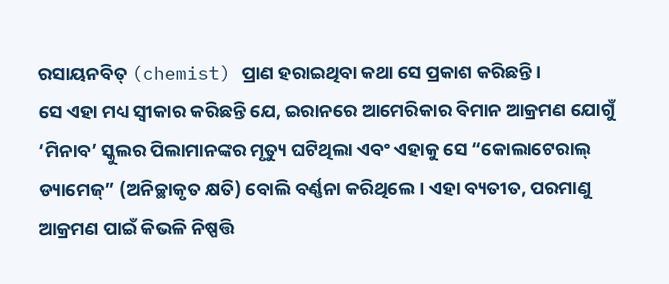ରସାୟନବିତ୍ (chemist) ପ୍ରାଣ ହରାଇଥିବା କଥା ସେ ପ୍ରକାଶ କରିଛନ୍ତି।
ସେ ଏହା ମଧ୍ୟ ସ୍ୱୀକାର କରିଛନ୍ତି ଯେ, ଇରାନରେ ଆମେରିକାର ବିମାନ ଆକ୍ରମଣ ଯୋଗୁଁ ‘ମିନାବ’ ସ୍କୁଲର ପିଲାମାନଙ୍କର ମୃତ୍ୟୁ ଘଟିଥିଲା ଏବଂ ଏହାକୁ ସେ “କୋଲାଟେରାଲ୍ ଡ୍ୟାମେଜ୍” (ଅନିଚ୍ଛାକୃତ କ୍ଷତି) ବୋଲି ବର୍ଣ୍ଣନା କରିଥିଲେ। ଏହା ବ୍ୟତୀତ, ପରମାଣୁ ଆକ୍ରମଣ ପାଇଁ କିଭଳି ନିଷ୍ପତ୍ତି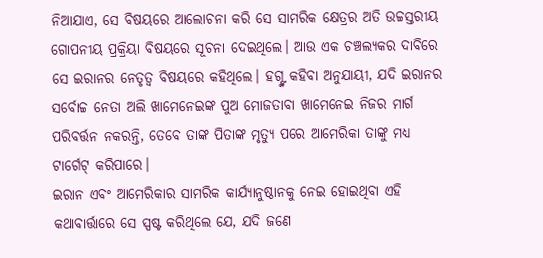ନିଆଯାଏ, ସେ ବିଷୟରେ ଆଲୋଚନା କରି ସେ ସାମରିକ କ୍ଷେତ୍ରର ଅତି ଉଚ୍ଚସ୍ତରୀୟ ଗୋପନୀୟ ପ୍ରକ୍ରିୟା ବିଷୟରେ ସୂଚନା ଦେଇଥିଲେ। ଆଉ ଏକ ଚଞ୍ଚଲ୍ୟକର ଦାବିରେ ସେ ଇରାନର ନେତୃତ୍ୱ ବିଷୟରେ କହିଥିଲେ। ହଗ୍ଙ୍କ କହିବା ଅନୁଯାୟୀ, ଯଦି ଇରାନର ସର୍ବୋଚ୍ଚ ନେତା ଅଲି ଖାମେନେଇଙ୍କ ପୁଅ ମୋଜତାବା ଖାମେନେଇ ନିଜର ମାର୍ଗ ପରିବର୍ତ୍ତନ ନକରନ୍ତି, ତେବେ ତାଙ୍କ ପିତାଙ୍କ ମୃତ୍ୟୁ ପରେ ଆମେରିକା ତାଙ୍କୁ ମଧ୍ୟ ଟାର୍ଗେଟ୍ କରିପାରେ।
ଇରାନ ଏବଂ ଆମେରିକାର ସାମରିକ କାର୍ଯ୍ୟାନୁଷ୍ଠାନକୁ ନେଇ ହୋଇଥିବା ଏହି କଥାବାର୍ତ୍ତାରେ ସେ ସ୍ପଷ୍ଟ କରିଥିଲେ ଯେ, ଯଦି ଜଣେ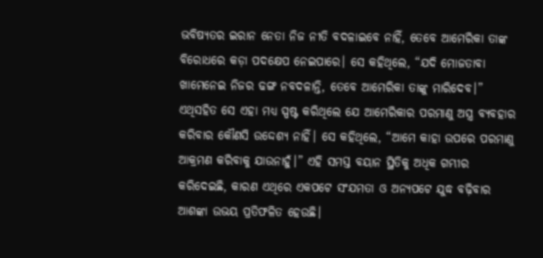ଭବିଷ୍ୟତର ଇରାନ ନେତା ନିଜ ନୀତି ବଦଳାଇବେ ନାହିଁ, ତେବେ ଆମେରିକା ତାଙ୍କ ବିରୋଧରେ କଡ଼ା ପଦକ୍ଷେପ ନେଇପାରେ। ସେ କହିଥିଲେ, “ଯଦି ମୋଜତାବା ଖାମେନେଇ ନିଜର ଢଙ୍ଗ ନବଦଳାନ୍ତି, ତେବେ ଆମେରିକା ତାଙ୍କୁ ମାରିଦେବ।” ଏଥିସହିତ ସେ ଏହା ମଧ୍ୟ ସ୍ପଷ୍ଟ କରିଥିଲେ ଯେ ଆମେରିକାର ପରମାଣୁ ଅସ୍ତ୍ର ବ୍ୟବହାର କରିବାର କୌଣସି ଉଦ୍ଦେଶ୍ୟ ନାହିଁ। ସେ କହିଥିଲେ, “ଆମେ କାହା ଉପରେ ପରମାଣୁ ଆକ୍ରମଣ କରିବାକୁ ଯାଉନାହୁଁ।” ଏହି ସମସ୍ତ ବୟାନ ସ୍ଥିତିକୁ ଅଧିକ ଗମ୍ଭୀର କରିଦେଇଛି, କାରଣ ଏଥିରେ ଏକପଟେ ସଂଯମତା ଓ ଅନ୍ୟପଟେ ଯୁଦ୍ଧ ବଢ଼ିବାର ଆଶଙ୍କା ଉଭୟ ପ୍ରତିଫଳିତ ହେଉଛି।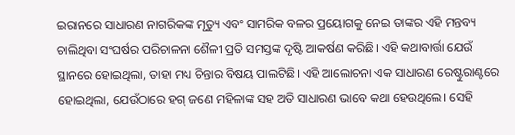ଇରାନରେ ସାଧାରଣ ନାଗରିକଙ୍କ ମୃତ୍ୟୁ ଏବଂ ସାମରିକ ବଳର ପ୍ରୟୋଗକୁ ନେଇ ତାଙ୍କର ଏହି ମନ୍ତବ୍ୟ ଚାଲିଥିବା ସଂଘର୍ଷର ପରିଚାଳନା ଶୈଳୀ ପ୍ରତି ସମସ୍ତଙ୍କ ଦୃଷ୍ଟି ଆକର୍ଷଣ କରିଛି। ଏହି କଥାବାର୍ତ୍ତା ଯେଉଁ ସ୍ଥାନରେ ହୋଇଥିଲା, ତାହା ମଧ୍ୟ ଚିନ୍ତାର ବିଷୟ ପାଲଟିଛି। ଏହି ଆଲୋଚନା ଏକ ସାଧାରଣ ରେଷ୍ଟୁରାଣ୍ଟରେ ହୋଇଥିଲା, ଯେଉଁଠାରେ ହଗ୍ ଜଣେ ମହିଳାଙ୍କ ସହ ଅତି ସାଧାରଣ ଭାବେ କଥା ହେଉଥିଲେ। ସେହି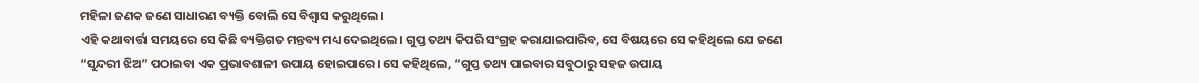ମହିଳା ଜଣକ ଜଣେ ସାଧାରଣ ବ୍ୟକ୍ତି ବୋଲି ସେ ବିଶ୍ୱାସ କରୁଥିଲେ।
ଏହି କଥାବାର୍ତ୍ତା ସମୟରେ ସେ କିଛି ବ୍ୟକ୍ତିଗତ ମନ୍ତବ୍ୟ ମଧ୍ୟ ଦେଇଥିଲେ। ଗୁପ୍ତ ତଥ୍ୟ କିପରି ସଂଗ୍ରହ କରାଯାଇପାରିବ, ସେ ବିଷୟରେ ସେ କହିଥିଲେ ଯେ ଜଣେ “ସୁନ୍ଦରୀ ଝିଅ” ପଠାଇବା ଏକ ପ୍ରଭାବଶାଳୀ ଉପାୟ ହୋଇପାରେ। ସେ କହିଥିଲେ, “ଗୁପ୍ତ ତଥ୍ୟ ପାଇବାର ସବୁଠାରୁ ସହଜ ଉପାୟ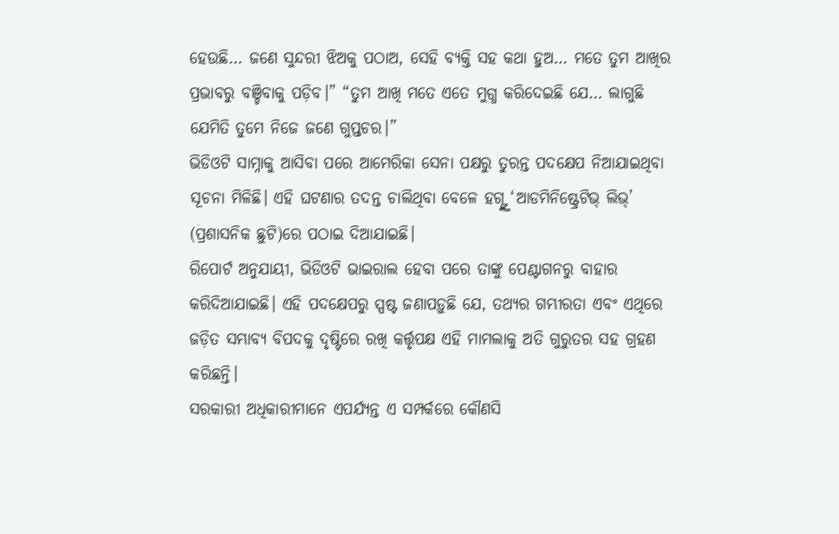ହେଉଛି… ଜଣେ ସୁନ୍ଦରୀ ଝିଅକୁ ପଠାଅ, ସେହି ବ୍ୟକ୍ତି ସହ କଥା ହୁଅ… ମତେ ତୁମ ଆଖିର ପ୍ରଭାବରୁ ବଞ୍ଚିବାକୁ ପଡ଼ିବ।” “ତୁମ ଆଖି ମତେ ଏତେ ମୁଗ୍ଧ କରିଦେଇଛି ଯେ… ଲାଗୁଛି ଯେମିତି ତୁମେ ନିଜେ ଜଣେ ଗୁପ୍ତଚର।”
ଭିଡିଓଟି ସାମ୍ନାକୁ ଆସିବା ପରେ ଆମେରିକା ସେନା ପକ୍ଷରୁ ତୁରନ୍ତ ପଦକ୍ଷେପ ନିଆଯାଇଥିବା ସୂଚନା ମିଳିଛି। ଏହି ଘଟଣାର ତଦନ୍ତ ଚାଲିଥିବା ବେଳେ ହଗ୍ଙ୍କୁ ‘ଆଡମିନିଷ୍ଟ୍ରେଟିଭ୍ ଲିଭ୍’ (ପ୍ରଶାସନିକ ଛୁଟି)ରେ ପଠାଇ ଦିଆଯାଇଛି।
ରିପୋର୍ଟ ଅନୁଯାୟୀ, ଭିଡିଓଟି ଭାଇରାଲ ହେବା ପରେ ତାଙ୍କୁ ପେଣ୍ଟାଗନରୁ ବାହାର କରିଦିଆଯାଇଛି। ଏହି ପଦକ୍ଷେପରୁ ସ୍ପଷ୍ଟ ଜଣାପଡ଼ୁଛି ଯେ, ତଥ୍ୟର ଗମ୍ଭୀରତା ଏବଂ ଏଥିରେ ଜଡ଼ିତ ସମ୍ଭାବ୍ୟ ବିପଦକୁ ଦୃଷ୍ଟିରେ ରଖି କର୍ତ୍ତୃପକ୍ଷ ଏହି ମାମଲାକୁ ଅତି ଗୁରୁତର ସହ ଗ୍ରହଣ କରିଛନ୍ତି।
ସରକାରୀ ଅଧିକାରୀମାନେ ଏପର୍ଯ୍ୟନ୍ତ ଏ ସମ୍ପର୍କରେ କୌଣସି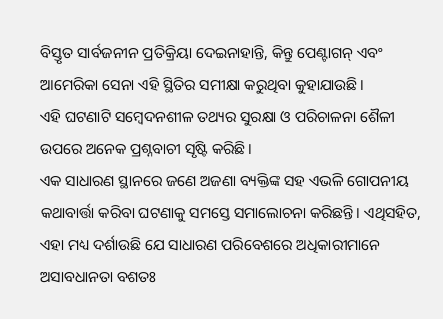ବିସ୍ତୃତ ସାର୍ବଜନୀନ ପ୍ରତିକ୍ରିୟା ଦେଇନାହାନ୍ତି, କିନ୍ତୁ ପେଣ୍ଟାଗନ୍ ଏବଂ ଆମେରିକା ସେନା ଏହି ସ୍ଥିତିର ସମୀକ୍ଷା କରୁଥିବା କୁହାଯାଉଛି।
ଏହି ଘଟଣାଟି ସମ୍ବେଦନଶୀଳ ତଥ୍ୟର ସୁରକ୍ଷା ଓ ପରିଚାଳନା ଶୈଳୀ ଉପରେ ଅନେକ ପ୍ରଶ୍ନବାଚୀ ସୃଷ୍ଟି କରିଛି।
ଏକ ସାଧାରଣ ସ୍ଥାନରେ ଜଣେ ଅଜଣା ବ୍ୟକ୍ତିଙ୍କ ସହ ଏଭଳି ଗୋପନୀୟ କଥାବାର୍ତ୍ତା କରିବା ଘଟଣାକୁ ସମସ୍ତେ ସମାଲୋଚନା କରିଛନ୍ତି। ଏଥିସହିତ, ଏହା ମଧ୍ୟ ଦର୍ଶାଉଛି ଯେ ସାଧାରଣ ପରିବେଶରେ ଅଧିକାରୀମାନେ ଅସାବଧାନତା ବଶତଃ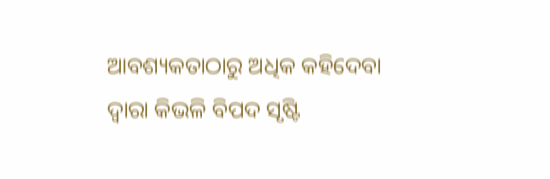ଆବଶ୍ୟକତାଠାରୁ ଅଧିକ କହିଦେବା ଦ୍ୱାରା କିଭଳି ବିପଦ ସୃଷ୍ଟି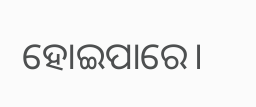ହୋଇପାରେ।